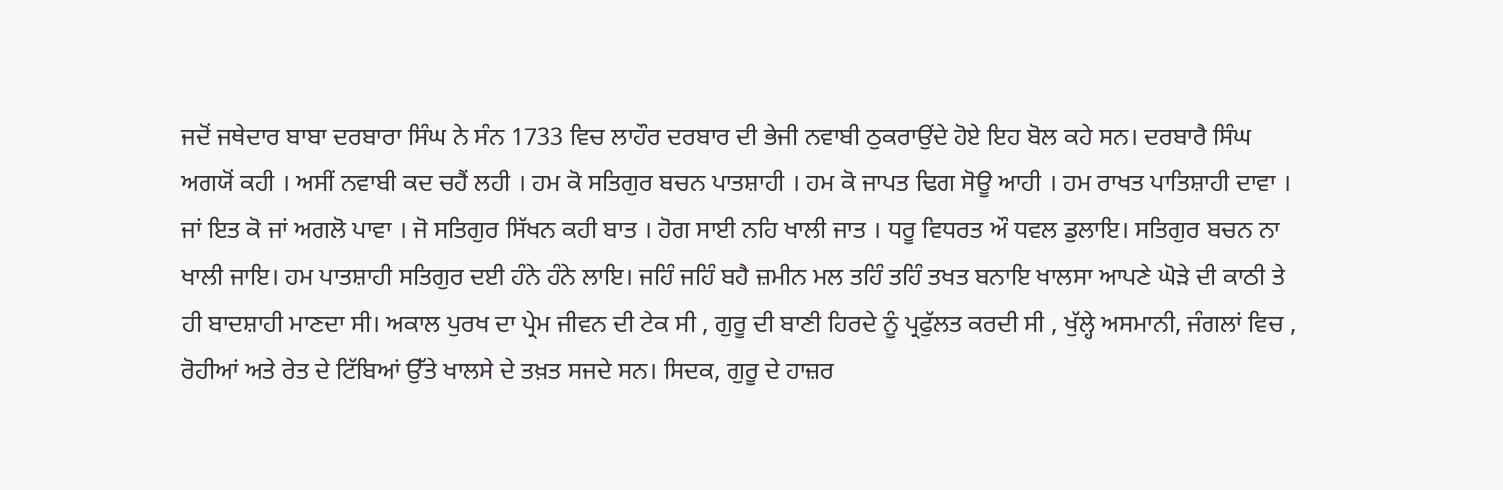ਜਦੋਂ ਜਥੇਦਾਰ ਬਾਬਾ ਦਰਬਾਰਾ ਸਿੰਘ ਨੇ ਸੰਨ 1733 ਵਿਚ ਲਾਹੌਰ ਦਰਬਾਰ ਦੀ ਭੇਜੀ ਨਵਾਬੀ ਠੁਕਰਾਉਂਦੇ ਹੋਏ ਇਹ ਬੋਲ ਕਹੇ ਸਨ। ਦਰਬਾਰੈ ਸਿੰਘ ਅਗਯੋਂ ਕਹੀ । ਅਸੀਂ ਨਵਾਬੀ ਕਦ ਚਹੈਂ ਲਹੀ । ਹਮ ਕੋ ਸਤਿਗੁਰ ਬਚਨ ਪਾਤਸ਼ਾਹੀ । ਹਮ ਕੋ ਜਾਪਤ ਢਿਗ ਸੋਊ ਆਹੀ । ਹਮ ਰਾਖਤ ਪਾਤਿਸ਼ਾਹੀ ਦਾਵਾ । ਜਾਂ ਇਤ ਕੋ ਜਾਂ ਅਗਲੋ ਪਾਵਾ । ਜੋ ਸਤਿਗੁਰ ਸਿੱਖਨ ਕਹੀ ਬਾਤ । ਹੋਗ ਸਾਈ ਨਹਿ ਖਾਲੀ ਜਾਤ । ਧਰੂ ਵਿਧਰਤ ਔ ਧਵਲ ਡੁਲਾਇ। ਸਤਿਗੁਰ ਬਚਨ ਨਾ ਖਾਲੀ ਜਾਇ। ਹਮ ਪਾਤਸ਼ਾਹੀ ਸਤਿਗੁਰ ਦਈ ਹੰਨੇ ਹੰਨੇ ਲਾਇ। ਜਹਿੰ ਜਹਿੰ ਬਹੈ ਜ਼ਮੀਨ ਮਲ ਤਹਿੰ ਤਹਿੰ ਤਖਤ ਬਨਾਇ ਖਾਲਸਾ ਆਪਣੇ ਘੋੜੇ ਦੀ ਕਾਠੀ ਤੇ ਹੀ ਬਾਦਸ਼ਾਹੀ ਮਾਣਦਾ ਸੀ। ਅਕਾਲ ਪੁਰਖ ਦਾ ਪ੍ਰੇਮ ਜੀਵਨ ਦੀ ਟੇਕ ਸੀ , ਗੁਰੂ ਦੀ ਬਾਣੀ ਹਿਰਦੇ ਨੂੰ ਪ੍ਰਫੁੱਲਤ ਕਰਦੀ ਸੀ , ਖੁੱਲ੍ਹੇ ਅਸਮਾਨੀ, ਜੰਗਲਾਂ ਵਿਚ , ਰੋਹੀਆਂ ਅਤੇ ਰੇਤ ਦੇ ਟਿੱਬਿਆਂ ਉੱਤੇ ਖਾਲਸੇ ਦੇ ਤਖ਼ਤ ਸਜਦੇ ਸਨ। ਸਿਦਕ, ਗੁਰੂ ਦੇ ਹਾਜ਼ਰ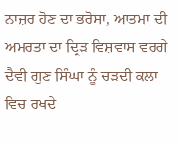ਨਾਜ਼ਰ ਹੋਣ ਦਾ ਭਰੋਸਾ, ਆਤਮਾ ਦੀ ਅਮਰਤਾ ਦਾ ਦ੍ਰਿੜ ਵਿਸ਼ਵਾਸ ਵਰਗੇ ਦੈਵੀ ਗੁਣ ਸਿੰਘਾ ਨੂੰ ਚੜਦੀ ਕਲਾ ਵਿਚ ਰਖਦੇ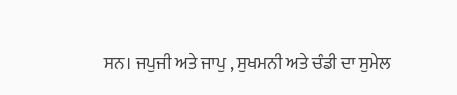ਸਨ। ਜਪੁਜੀ ਅਤੇ ਜਾਪੁ , ਸੁਖਮਨੀ ਅਤੇ ਚੰਡੀ ਦਾ ਸੁਮੇਲ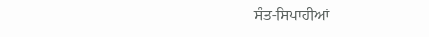ਸੰਤ-ਸਿਪਾਹੀਆਂ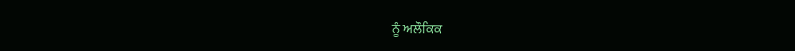ਨੂੰ ਅਲੌਕਿਕ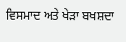ਵਿਸਮਾਦ ਅਤੇ ਖੇੜਾ ਬਖਸ਼ਦਾ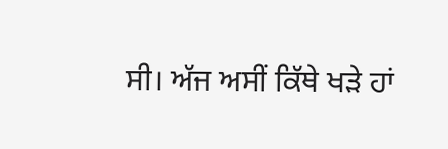ਸੀ। ਅੱਜ ਅਸੀਂ ਕਿੱਥੇ ਖੜੇ ਹਾਂ